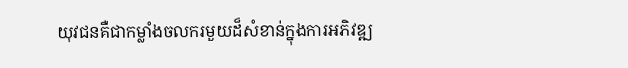យុវជនគឺជាកម្លាំងចលករមួយដ៏សំខាន់ក្នុងការអភិវឌ្ឍ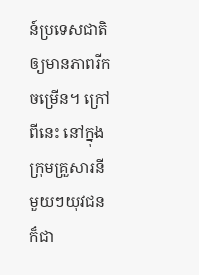ន៍ប្រទេសជាតិឲ្យមានភាពរីកចម្រើន។ ក្រៅពីនេះ នៅក្នុងក្រុមគ្រួសារនីមួយៗយុវជនក៏ជា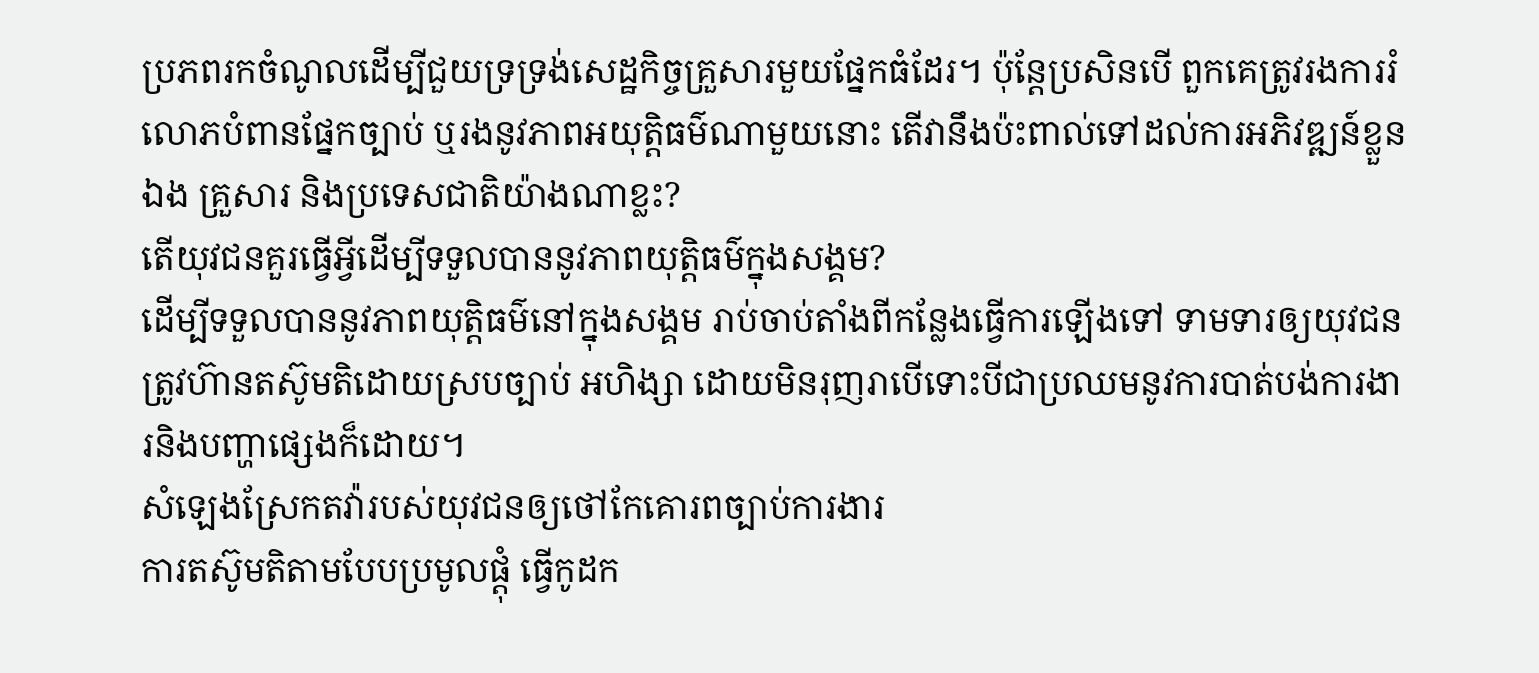ប្រភពរកចំណូលដើម្បីជួយទ្រទ្រង់សេដ្ឋកិច្ចគ្រួសារមួយផ្នែកធំដែរ។ ប៉ុន្តែប្រសិនបើ ពួកគេត្រូវរងការរំលោភបំពានផ្នែកច្បាប់ ឬរងនូវភាពអយុត្តិធម៌ណាមួយនោះ តើវានឹងប៉ះពាល់ទៅដល់ការអភិវឌ្ឍន៍ខ្លួនឯង គ្រួសារ និងប្រទេសជាតិយ៉ាងណាខ្លះ?
តើយុវជនគួរធ្វើអ្វីដើម្បីទទួលបាននូវភាពយុត្តិធម៌ក្នុងសង្គម?
ដើម្បីទទួលបាននូវភាពយុត្តិធម៌នៅក្នុងសង្គម រាប់ចាប់តាំងពីកន្លែងធ្វើការឡើងទៅ ទាមទារឲ្យយុវជនត្រូវហ៊ានតស៊ូមតិដោយស្របច្បាប់ អហិង្សា ដោយមិនរុញរាបើទោះបីជាប្រឈមនូវការបាត់បង់ការងារនិងបញ្ហាផ្សេងក៏ដោយ។
សំឡេងស្រែកតវ៉ារបស់យុវជនឲ្យថៅកែគោរពច្បាប់ការងារ
ការតស៊ូមតិតាមបែបប្រមូលផ្ដុំ ធ្វើកូដក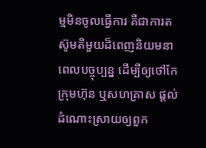ម្មមិនចូលធ្វើការ គឺជាការតស៊ូមតិមួយដ៏ពេញនិយមនាពេលបច្ចុប្បន្ន ដើម្បីឲ្យថៅកែក្រុមហ៊ុន ឬសហគ្រាស ផ្ដល់ដំណោះស្រាយឲ្យពួក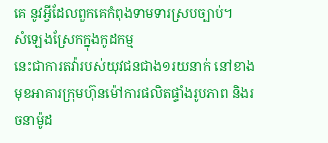គេ នូវអ្វីដែលពួកគេកំពុងទាមទារស្របច្បាប់។
សំឡេងស្រែកក្នុងកូដកម្ម
នេះជាការតវ៉ារបស់យុវជនជាង១រយនាក់ នៅខាងមុខអាគារក្រុមហ៊ុនម៉ៅការផលិតផ្ទាំងរូបភាព និងរចនាម៉ូដ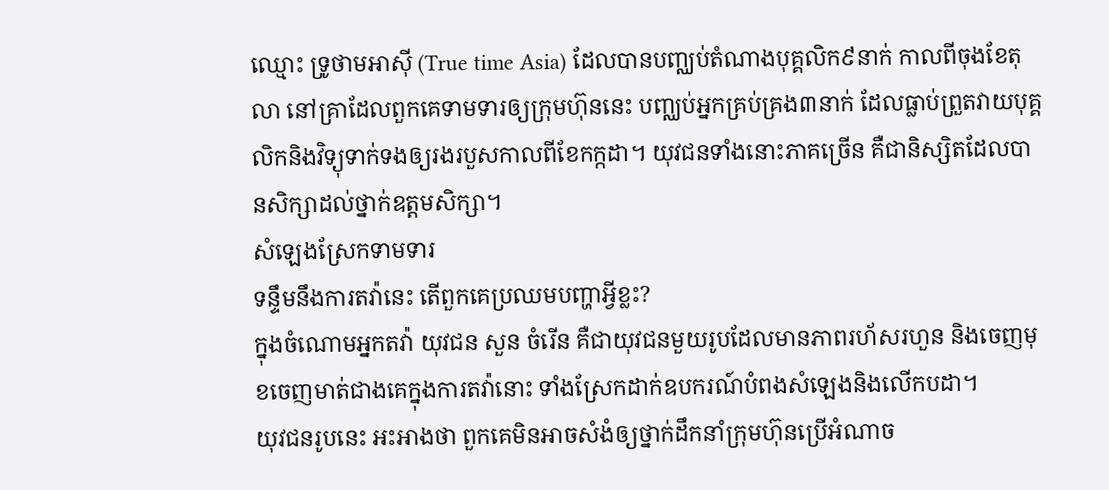ឈ្មោះ ទ្រូថាមអាស៊ី (True time Asia) ដែលបានបញ្ឈប់តំណាងបុគ្គលិក៩នាក់ កាលពីចុងខែតុលា នៅគ្រាដែលពួកគេទាមទារឲ្យក្រុមហ៊ុននេះ បញ្ឈប់អ្នកគ្រប់គ្រង៣នាក់ ដែលធ្លាប់ព្រួតវាយបុគ្គលិកនិងវិទ្យុទាក់ទងឲ្យរងរបួសកាលពីខែកក្កដា។ យុវជនទាំងនោះភាគច្រើន គឺជានិស្សិតដែលបានសិក្សាដល់ថ្នាក់ឧត្ដមសិក្សា។
សំឡេងស្រែកទាមទារ
ទន្ទឹមនឹងការតវ៉ានេះ តើពួកគេប្រឈមបញ្ហាអ្វីខ្លះ?
ក្នុងចំណោមអ្នកតវ៉ា យុវជន សួន ចំរើន គឺជាយុវជនមួយរូបដែលមានភាពរហ័សរហួន និងចេញមុខចេញមាត់ជាងគេក្នុងការតវ៉ានោះ ទាំងស្រែកដាក់ឧបករណ៍បំពងសំឡេងនិងលើកបដា។
យុវជនរូបនេះ អះអាងថា ពួកគេមិនអាចសំងំឲ្យថ្នាក់ដឹកនាំក្រុមហ៊ុនប្រើអំណាច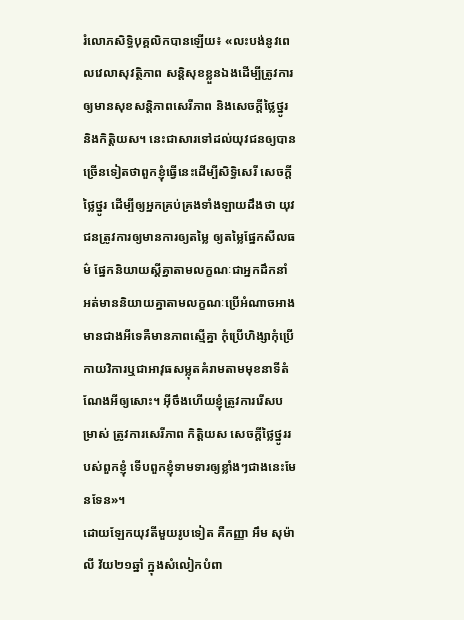រំលោភសិទ្ធិបុគ្គលិកបានឡើយ៖ «លះបង់នូវពេលវេលាសុវត្ថិភាព សន្តិសុខខ្លួនឯងដើម្បីត្រូវការឲ្យមានសុខសន្តិភាពសេរីភាព និងសេចក្ដីថ្លៃថ្នូរ និងកិត្តិយស។ នេះជាសារទៅដល់យុវជនឲ្យបានច្រើនទៀតថាពួកខ្ញុំធ្វើនេះដើម្បីសិទ្ធិសេរី សេចក្ដីថ្លៃថ្នូរ ដើម្បីឲ្យអ្នកគ្រប់គ្រងទាំងឡាយដឹងថា យុវជនត្រូវការឲ្យមានការឲ្យតម្លៃ ឲ្យតម្លៃផ្នែកសីលធម៌ ផ្នែកនិយាយស្ដីគ្នាតាមលក្ខណៈជាអ្នកដឹកនាំ អត់មាននិយាយគ្នាតាមលក្ខណៈប្រើអំណាចអាងមានជាងអីទេគឺមានភាពស្មើគ្នា កុំប្រើហិង្សាកុំប្រើកាយវិការឬជាអាវុធសម្លុតគំរាមតាមមុខនាទីតំណែងអីឲ្យសោះ។ អ៊ីចឹងហើយខ្ញុំត្រូវការរើសបម្រាស់ ត្រូវការសេរីភាព កិត្តិយស សេចក្ដីថ្លៃថ្នូររបស់ពួកខ្ញុំ ទើបពួកខ្ញុំទាមទារឲ្យខ្លាំងៗជាងនេះមែនទែន»។
ដោយឡែកយុវតីមួយរូបទៀត គឺកញ្ញា អឹម សុម៉ាលី វ័យ២១ឆ្នាំ ក្នុងសំលៀកបំពា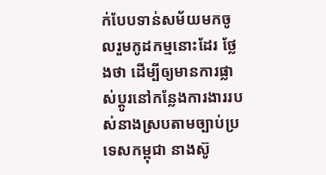ក់បែបទាន់សម័យមកចូលរួមកូដកម្មនោះដែរ ថ្លែងថា ដើម្បីឲ្យមានការផ្លាស់ប្ដូរនៅកន្លែងការងាររបស់នាងស្របតាមច្បាប់ប្រទេសកម្ពុជា នាងស៊ូ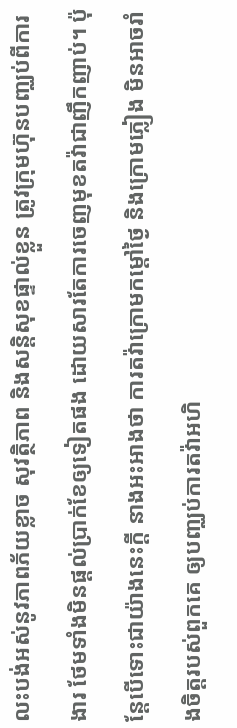លះបង់អស់នូវភាពភ័យខ្លាច សុវត្ថិភាព និងសន្តិសុខផ្ទាល់ខ្លួន ត្រូវក្រុមហ៊ុនបញ្ឈប់ពីការងារ ថែមទាំងមិនផ្ដល់ប្រាក់ខែឲ្យទៀតផង ដោយសារតែការចេញមុខតវ៉ាជាញឹកញាប់។ ប៉ុន្តែបើទោះជាយ៉ាងនេះក្ដី នាងអះអាងថា ការតវ៉ាក្រោមកម្ដៅថ្ងៃ និងក្រោមភ្លៀង មិនអាចរាំងចិត្តរបស់ពួកគេ ឲ្យបញ្ឈប់ការតវ៉ាអហិ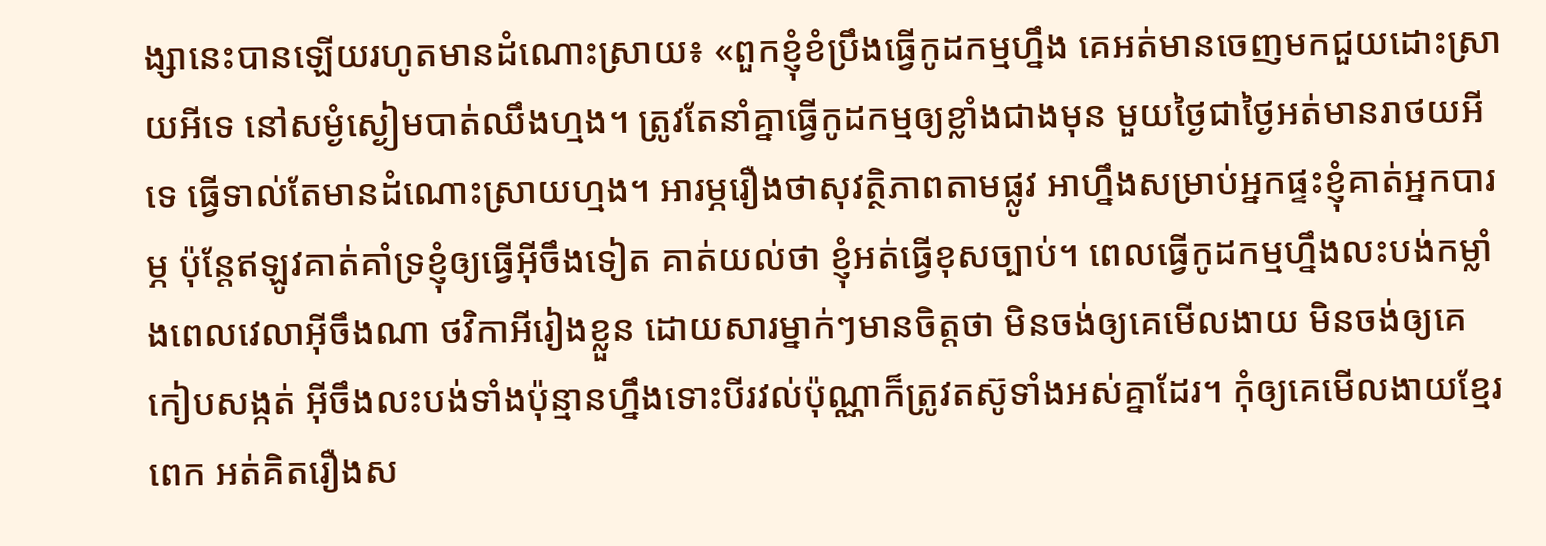ង្សានេះបានឡើយរហូតមានដំណោះស្រាយ៖ «ពួកខ្ញុំខំប្រឹងធ្វើកូដកម្មហ្នឹង គេអត់មានចេញមកជួយដោះស្រាយអីទេ នៅសម្ងំស្ងៀមបាត់ឈឹងហ្មង។ ត្រូវតែនាំគ្នាធ្វើកូដកម្មឲ្យខ្លាំងជាងមុន មួយថ្ងៃជាថ្ងៃអត់មានរាថយអីទេ ធ្វើទាល់តែមានដំណោះស្រាយហ្មង។ អារម្ភរឿងថាសុវត្ថិភាពតាមផ្លូវ អាហ្នឹងសម្រាប់អ្នកផ្ទះខ្ញុំគាត់អ្នកបារម្ភ ប៉ុន្តែឥឡូវគាត់គាំទ្រខ្ញុំឲ្យធ្វើអ៊ីចឹងទៀត គាត់យល់ថា ខ្ញុំអត់ធ្វើខុសច្បាប់។ ពេលធ្វើកូដកម្មហ្នឹងលះបង់កម្លាំងពេលវេលាអ៊ីចឹងណា ថវិកាអីរៀងខ្លួន ដោយសារម្នាក់ៗមានចិត្តថា មិនចង់ឲ្យគេមើលងាយ មិនចង់ឲ្យគេកៀបសង្កត់ អ៊ីចឹងលះបង់ទាំងប៉ុន្មានហ្នឹងទោះបីរវល់ប៉ុណ្ណាក៏ត្រូវតស៊ូទាំងអស់គ្នាដែរ។ កុំឲ្យគេមើលងាយខ្មែរពេក អត់គិតរឿងស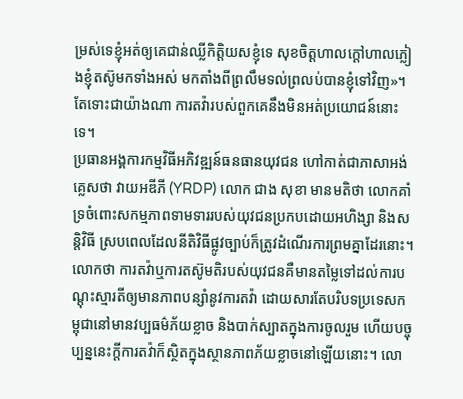ម្រស់ទេខ្ញុំអត់ឲ្យគេជាន់ឈ្លីកិត្តិយសខ្ញុំទេ សុខចិត្តហាលក្ដៅហាលភ្លៀងខ្ញុំតស៊ូមកទាំងអស់ មកតាំងពីព្រលឹមទល់ព្រលប់បានខ្ញុំទៅវិញ»។
តែទោះជាយ៉ាងណា ការតវ៉ារបស់ពួកគេនឹងមិនអត់ប្រយោជន៍នោះទេ។
ប្រធានអង្គការកម្មវិធីអភិវឌ្ឍន៍ធនធានយុវជន ហៅកាត់ជាភាសាអង់គ្លេសថា វាយអឌីភី (YRDP) លោក ជាង សុខា មានមតិថា លោកគាំទ្រចំពោះសកម្មភាពទាមទាររបស់យុវជនប្រកបដោយអហិង្សា និងសន្តិវិធី ស្របពេលដែលនីតិវិធីផ្លូវច្បាប់ក៏ត្រូវដំណើរការព្រមគ្នាដែរនោះ។ លោកថា ការតវ៉ាឬការតស៊ូមតិរបស់យុវជនគឺមានតម្លៃទៅដល់ការបណ្ដុះស្មារតីឲ្យមានភាពបន្សាំនូវការតវ៉ា ដោយសារតែបរិបទប្រទេសកម្ពុជានៅមានវប្បធម៌ភ័យខ្លាច និងបាក់ស្បាតក្នុងការចូលរួម ហើយបច្ចុប្បន្ននេះក្ដីការតវ៉ាក៏ស្ថិតក្នុងស្ថានភាពភ័យខ្លាចនៅឡើយនោះ។ លោ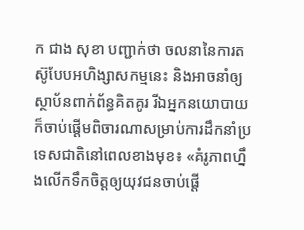ក ជាង សុខា បញ្ជាក់ថា ចលនានៃការតស៊ូបែបអហិង្សាសកម្មនេះ និងអាចនាំឲ្យស្ថាប័នពាក់ព័ន្ធគិតគូរ រីឯអ្នកនយោបាយក៏ចាប់ផ្ដើមពិចារណាសម្រាប់ការដឹកនាំប្រទេសជាតិនៅពេលខាងមុខ៖ «គំរូភាពហ្នឹងលើកទឹកចិត្តឲ្យយុវជនចាប់ផ្ដើ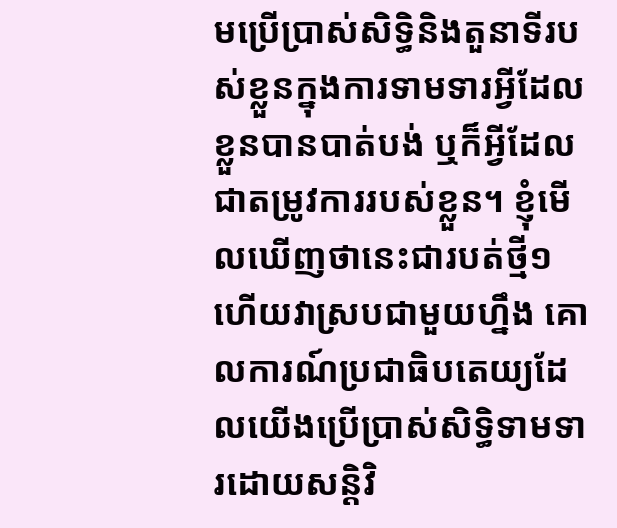មប្រើប្រាស់សិទ្ធិនិងតួនាទីរបស់ខ្លួនក្នុងការទាមទារអ្វីដែលខ្លួនបានបាត់បង់ ឬក៏អ្វីដែលជាតម្រូវការរបស់ខ្លួន។ ខ្ញុំមើលឃើញថានេះជារបត់ថ្មី១ហើយវាស្របជាមួយហ្នឹង គោលការណ៍ប្រជាធិបតេយ្យដែលយើងប្រើប្រាស់សិទ្ធិទាមទារដោយសន្តិវិ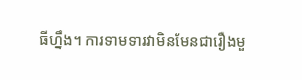ធីហ្នឹង។ ការទាមទារវាមិនមែនជារឿងមួ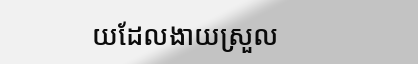យដែលងាយស្រួល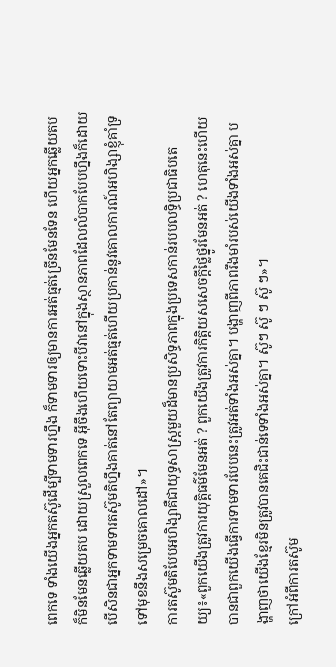ពេកទេ ទាំងយើងអ្នកតស៊ូដើម្បីទាមទារហ្នឹង ក៏ទាមទារឲ្យមានការអត់ធ្មត់ច្រើនមែនទែន ហើយអ្នកឆ្លើយតបក៏មិនមែនឆ្លើយតប ដោយស្រួលពេកទេ អ៊ីចឹងហើយទោះបីវានៅក្នុងស្ថានភាពដែលលំបាកបែបហ្នឹងក៏ដោយ បើសិនជាអ្នកទាមទារតស៊ូមតិហ្នឹងគាត់នៅតែព្យាយាមអត់ធ្មត់ហើយប្រកាន់នូវគោលការណ៍អហិង្សាខ្ញុំគាំទ្រ ទៅមុខនឹងសម្រេចគោលដៅ»។
ការតស៊ូមតិបែបអហិង្សាគឺជាយុទ្ធសាស្ត្រមួយដ៏មានប្រសិទ្ធភាពក្នុងប្រទេសកាន់របបលទ្ធិប្រជាធិបតេយ្យ៖«ពួកយើងត្រូវការយុត្តិធម៌មែនអត់ ? ពួកយើងត្រូវការកិត្តិយសសេចក្ដីថ្លៃថ្នូរមែនអត់ ? ហេតុនេះហើយបានជាពួកយើងធ្វើការទាមទារបែបនេះត្រូវអត់ទាំងអស់គ្នា។ បង្ហាញពីភាពរឹងមាំរបស់យើងទាំងអស់គ្នា បង្ហាញថាយើងខ្មែរមិនត្រូវបានគេជិះជាន់ទេទាំងអស់គ្នា។ ស៊ូៗ ស៊ូ ៗ ស៊ូ ៗ»។
ក្រៅអំពីការតស៊ូម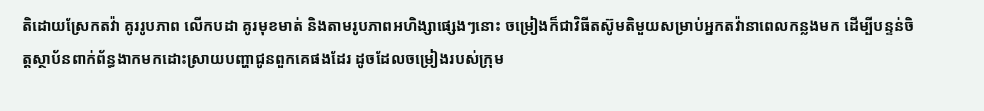តិដោយស្រែកតវ៉ា គូររូបភាព លើកបដា គូរមុខមាត់ និងតាមរូបភាពអហិង្សាផ្សេងៗនោះ ចម្រៀងក៏ជាវិធីតស៊ូមតិមួយសម្រាប់អ្នកតវ៉ានាពេលកន្លងមក ដើម្បីបន្ទន់ចិត្តស្ថាប័នពាក់ព័ន្ធងាកមកដោះស្រាយបញ្ហាជូនពួកគេផងដែរ ដូចដែលចម្រៀងរបស់ក្រុម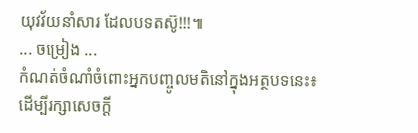យុវវ័យនាំសារ ដែលបទតស៊ូ!!!៕
... ចម្រៀង ...
កំណត់ចំណាំចំពោះអ្នកបញ្ចូលមតិនៅក្នុងអត្ថបទនេះ៖
ដើម្បីរក្សាសេចក្ដី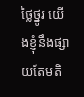ថ្លៃថ្នូរ យើងខ្ញុំនឹងផ្សាយតែមតិ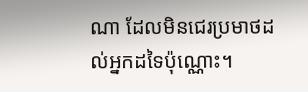ណា ដែលមិនជេរប្រមាថដល់អ្នកដទៃប៉ុណ្ណោះ។